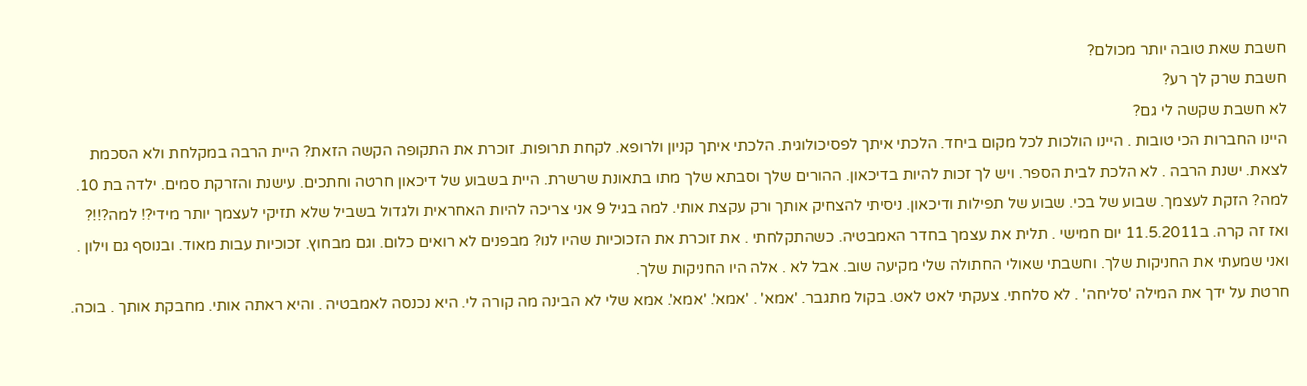חשבת שאת טובה יותר מכולם?
חשבת שרק לך רע?
לא חשבת שקשה לי גם?
היינו החברות הכי טובות . היינו הולכות לכל מקום ביחד. הלכתי איתך לפסיכולוגית. הלכתי איתך קניון ולרופא. לקחת תרופות. זוכרת את התקופה הקשה הזאת? היית הרבה במקלחת ולא הסכמת לצאת. ישנת הרבה . לא הלכת לבית הספר. ויש לך זכות להיות בדיכאון. ההורים שלך וסבתא שלך מתו בתאונת שרשרת. היית בשבוע של דיכאון חרטה וחתכים. עישנת והזרקת סמים. ילדה בת 10. למה? הזקת לעצמך. שבוע של בכי. שבוע של תפילות ודיכאון. ניסיתי להצחיק אותך ורק עקצת אותי. למה בגיל 9 אני צריכה להיות האחראית ולגדול בשביל שלא תזיקי לעצמך יותר מידי?! למה?!!?
ואז זה קרה. ב11.5.2011 יום חמישי . תלית את עצמך בחדר האמבטיה. כשהתקלחתי . את זוכרת את הזכוכיות שהיו לנו? מבפנים לא רואים כלום. וגם מבחוץ. זכוכיות עבות מאוד. ובנוסף גם וילון . ואני שמעתי את החניקות שלך. וחשבתי שאולי החתולה שלי מקיעה שוב. אבל לא . אלה היו החניקות שלך.
חרטת על ידך את המילה 'סליחה' . לא סלחתי. צעקתי לאט לאט. בקול מתגבר. 'אמא' . 'אמא'. 'אמא'. אמא שלי לא הבינה מה קורה לי. היא נכנסה לאמבטיה . והיא ראתה אותי. מחבקת אותך . בוכה.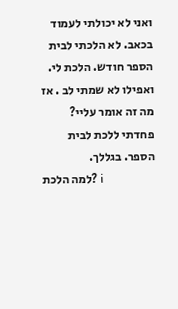ואני לא יכולתי לעמוד בכאב. לא הלכתי לבית הספר חודש. הלכת לי. ואפילו לא שמתי לב . אז מה זה אומר עליי? פחדתי ללכת לבית הספר. בגללך.
למה הלכת? i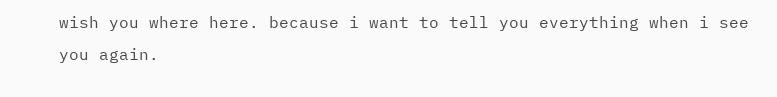wish you where here. because i want to tell you everything when i see you again.